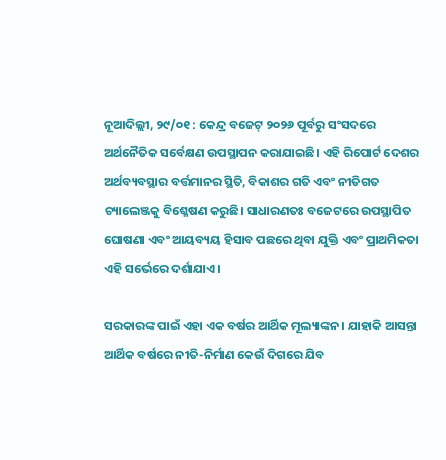ନୂଆଦିଲ୍ଲୀ, ୨୯/୦୧ : କେନ୍ଦ୍ର ବଜେଟ୍ ୨୦୨୬ ପୂର୍ବରୁ ସଂସଦରେ ଅର୍ଥନୈତିକ ସର୍ବେକ୍ଷଣ ଉପସ୍ଥାପନ କରାଯାଇଛି। ଏହି ରିପୋର୍ଟ ଦେଶର ଅର୍ଥବ୍ୟବସ୍ଥାର ବର୍ତ୍ତମାନର ସ୍ଥିତି, ବିକାଶର ଗତି ଏବଂ ନୀତିଗତ ଚ୍ୟାଲେଞ୍ଜକୁ ବିଶ୍ଳେଷଣ କରୁଛି। ସାଧାରଣତଃ ବଜେଟରେ ଉପସ୍ଥାପିତ ଘୋଷଣା ଏବଂ ଆୟବ୍ୟୟ ହିସାବ ପଛରେ ଥିବା ଯୁକ୍ତି ଏବଂ ପ୍ରାଥମିକତା ଏହି ସର୍ଭେରେ ଦର୍ଶାଯାଏ।

ସରକାରଙ୍କ ପାଇଁ ଏହା ଏକ ବର୍ଷର ଆର୍ଥିକ ମୂଲ୍ୟାଙ୍କନ। ଯାହାକି ଆସନ୍ତା ଆର୍ଥିକ ବର୍ଷରେ ନୀତି-ନିର୍ମାଣ କେଉଁ ଦିଗରେ ଯିବ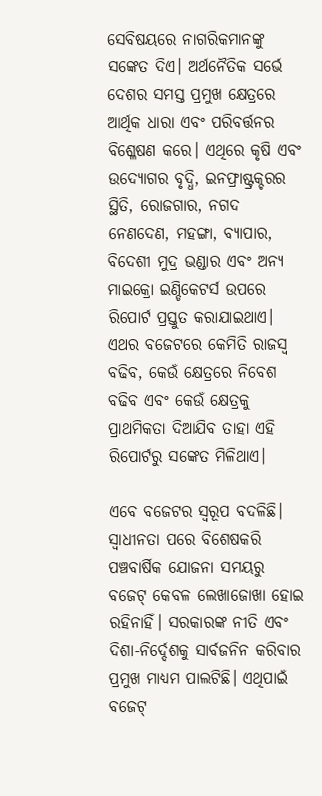ସେବିଷୟରେ ନାଗରିକମାନଙ୍କୁ ସଙ୍କେତ ଦିଏ। ଅର୍ଥନୈତିକ ସର୍ଭେ ଦେଶର ସମସ୍ତ ପ୍ରମୁଖ କ୍ଷେତ୍ରରେ ଆର୍ଥିକ ଧାରା ଏବଂ ପରିବର୍ତ୍ତନର ବିଶ୍ଳେଷଣ କରେ। ଏଥିରେ କୃଷି ଏବଂ ଉଦ୍ୟୋଗର ବୃଦ୍ଧି, ଇନଫ୍ରାଷ୍ଟ୍ରକ୍ଚରର ସ୍ଥିତି, ରୋଜଗାର, ନଗଦ ନେଣଦେଣ, ମହଙ୍ଗା, ବ୍ୟାପାର, ବିଦେଶୀ ମୁଦ୍ର ଭଣ୍ଡାର ଏବଂ ଅନ୍ୟ ମାଇକ୍ରୋ ଇଣ୍ଡିକେଟର୍ସ ଉପରେ ରିପୋର୍ଟ ପ୍ରସ୍ତୁତ କରାଯାଇଥାଏ। ଏଥର ବଜେଟରେ କେମିତି ରାଜସ୍ଵ ବଢିବ, କେଉଁ କ୍ଷେତ୍ରରେ ନିବେଶ ବଢିବ ଏବଂ କେଉଁ କ୍ଷେତ୍ରକୁ ପ୍ରାଥମିକତା ଦିଆଯିବ ତାହା ଏହି ରିପୋର୍ଟରୁ ସଙ୍କେତ ମିଳିଥାଏ।

ଏବେ ବଜେଟର ସ୍ଵରୂପ ବଦଳିଛି। ସ୍ଵାଧୀନତା ପରେ ବିଶେଷକରି ପଞ୍ଚବାର୍ଷିକ ଯୋଜନା ସମୟରୁ ବଜେଟ୍ କେବଳ ଲେଖାଜୋଖା ହୋଇ ରହିନାହିଁ। ସରକାରଙ୍କ ନୀତି ଏବଂ ଦିଶା-ନିର୍ଦ୍ଦେଶକୁ ସାର୍ବଜନିନ କରିବାର ପ୍ରମୁଖ ମାଧ୍ୟମ ପାଲଟିଛି। ଏଥିପାଇଁ ବଜେଟ୍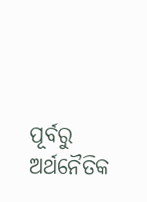ପୂର୍ବରୁ ଅର୍ଥନୈତିକ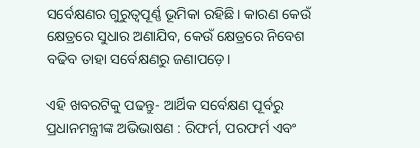ସର୍ବେକ୍ଷଣର ଗୁରୁତ୍ଵପୂର୍ଣ୍ଣ ଭୂମିକା ରହିଛି। କାରଣ କେଉଁ କ୍ଷେତ୍ରରେ ସୁଧାର ଅଣାଯିବ, କେଉଁ କ୍ଷେତ୍ରରେ ନିବେଶ ବଢିବ ତାହା ସର୍ବେକ୍ଷଣରୁ ଜଣାପଡ଼େ।

ଏହି ଖବରଟିକୁ ପଢନ୍ତୁ- ଆର୍ଥିକ ସର୍ବେକ୍ଷଣ ପୂର୍ବରୁ ପ୍ରଧାନମନ୍ତ୍ରୀଙ୍କ ଅଭିଭାଷଣ : ରିଫର୍ମ, ପରଫର୍ମ ଏବଂ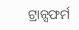ଟ୍ରାନ୍ସଫର୍ମ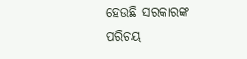ହେଉଛି ସରକାରଙ୍କ ପରିଚୟ